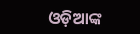ଓଡ଼ିଆଙ୍କ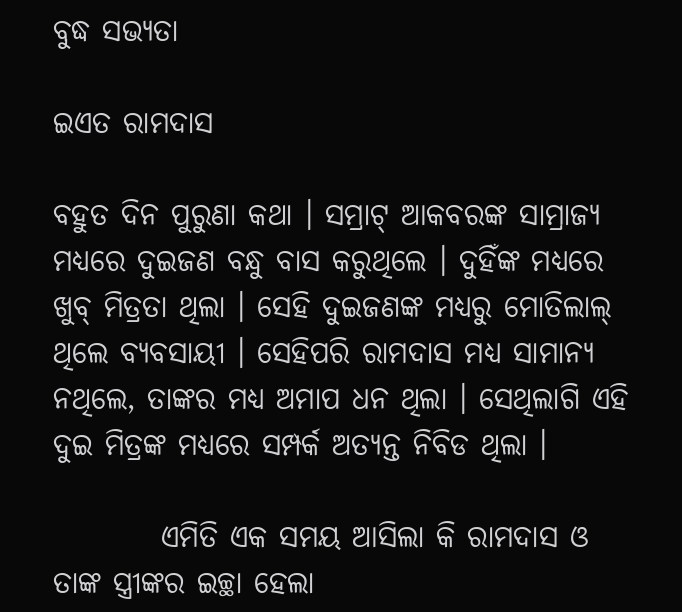ବୁଦ୍ଧ ସଭ୍ୟତା

ଇଏତ ରାମଦାସ

ବହୁତ ଦିନ ପୁରୁଣା କଥା । ସମ୍ରାଟ୍ ଆକବରଙ୍କ ସାମ୍ରାଜ୍ୟ ମଧ୍ୟରେ ଦୁଇଜଣ ବନ୍ଧୁ ବାସ କରୁଥିଲେ । ଦୁହିଁଙ୍କ ମଧ୍ୟରେ ଖୁବ୍ ମିତ୍ରତା ଥିଲା । ସେହି ଦୁଇଜଣଙ୍କ ମଧ୍ୟରୁ ମୋତିଲାଲ୍ ଥିଲେ ବ୍ୟବସାୟୀ । ସେହିପରି ରାମଦାସ ମଧ୍ୟ ସାମାନ୍ୟ ନଥିଲେ, ତାଙ୍କର ମଧ୍ୟ ଅମାପ ଧନ ଥିଲା । ସେଥିଲାଗି ଏହି ଦୁଇ ମିତ୍ରଙ୍କ ମଧ୍ୟରେ ସମ୍ପର୍କ ଅତ୍ୟନ୍ତ ନିବିଡ ଥିଲା ।

         ଏମିତି ଏକ ସମୟ ଆସିଲା କି ରାମଦାସ ଓ ତାଙ୍କ ସ୍ତ୍ରୀଙ୍କର ଇଚ୍ଛା ହେଲା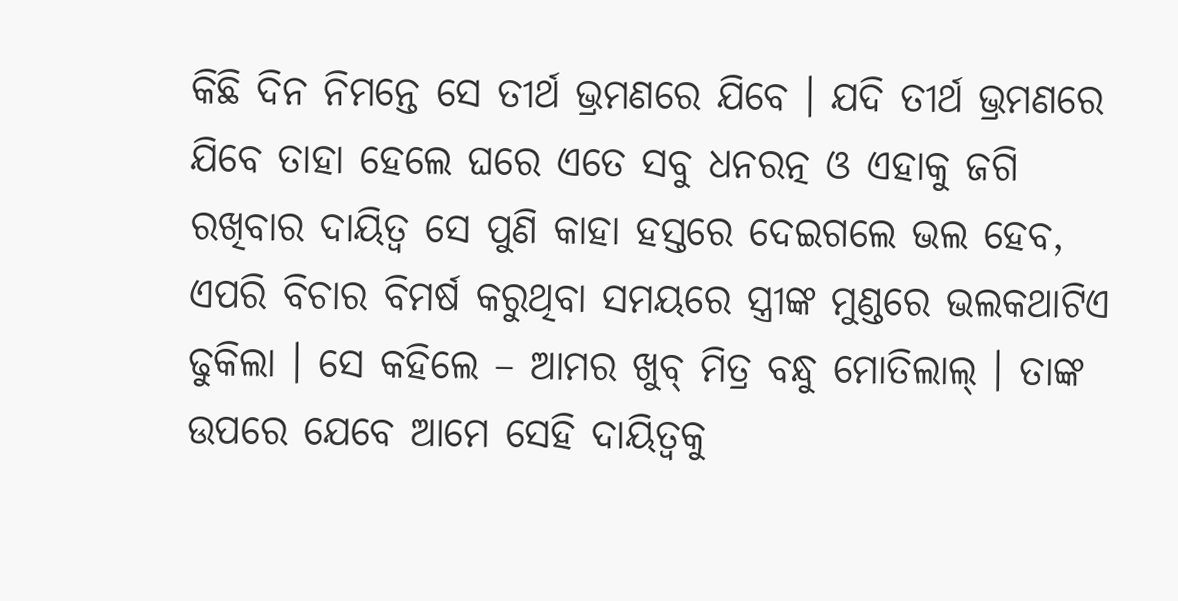କିଛି ଦିନ ନିମନ୍ତେ ସେ ତୀର୍ଥ ଭ୍ରମଣରେ ଯିବେ । ଯଦି ତୀର୍ଥ ଭ୍ରମଣରେ ଯିବେ ତାହା ହେଲେ ଘରେ ଏତେ ସବୁ ଧନରତ୍ନ ଓ ଏହାକୁ ଜଗି ରଖିବାର ଦାୟିତ୍ୱ ସେ ପୁଣି କାହା ହସ୍ତରେ ଦେଇଗଲେ ଭଲ ହେବ, ଏପରି ବିଚାର ବିମର୍ଷ କରୁଥିବା ସମୟରେ ସ୍ତ୍ରୀଙ୍କ ମୁଣ୍ଡରେ ଭଲକଥାଟିଏ ଢୁକିଲା । ସେ କହିଲେ – ଆମର ଖୁବ୍ ମିତ୍ର ବନ୍ଧୁ ମୋତିଲାଲ୍ । ତାଙ୍କ ଉପରେ ଯେବେ ଆମେ ସେହି ଦାୟିତ୍ୱକୁ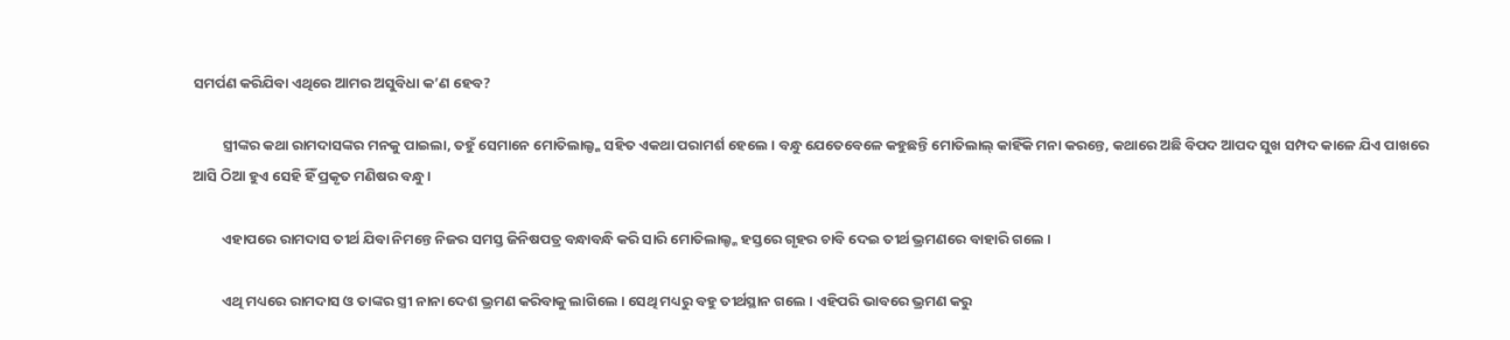ସମର୍ପଣ କରିଯିବା ଏଥିରେ ଆମର ଅସୁବିଧା କ’ଣ ହେବ?

         ସ୍ତ୍ରୀଙ୍କର କଥା ରାମଦାସଙ୍କର ମନକୁ ପାଇଲା, ତହୁଁ ସେମାନେ ମୋତିଲାଲ୍ଙ୍କ ସହିତ ଏକଥା ପରାମର୍ଶ ହେଲେ । ବନ୍ଧୁ ଯେତେବେଳେ କହୁଛନ୍ତି ମୋତିଲାଲ୍ କାହିଁକି ମନା କରନ୍ତେ, କଥାରେ ଅଛି ବିପଦ ଆପଦ ସୁଖ ସମ୍ପଦ କାଳେ ଯିଏ ପାଖରେ ଆସି ଠିଆ ହୁଏ ସେହି ହିଁ ପ୍ରକୃତ ମଣିଷର ବନ୍ଧୁ ।

         ଏହାପରେ ରାମଦାସ ତୀର୍ଥ ଯିବା ନିମନ୍ତେ ନିଜର ସମସ୍ତ ଜିନିଷପତ୍ର ବନ୍ଧାବନ୍ଧି କରି ସାରି ମୋତିଲାଲ୍ଙ୍କ ହସ୍ତରେ ଗୃହର ଚାବି ଦେଇ ତୀର୍ଥ ଭ୍ରମଣରେ ବାହାରି ଗଲେ ।

         ଏଥି ମଧ୍ୟରେ ରାମଦାସ ଓ ତାଙ୍କର ସ୍ତ୍ରୀ ନାନା ଦେଶ ଭ୍ରମଣ କରିବାକୁ ଲାଗିଲେ । ସେଥି ମଧ୍ୟରୁ ବହୁ ତୀର୍ଥସ୍ଥାନ ଗଲେ । ଏହିପରି ଭାବରେ ଭ୍ରମଣ କରୁ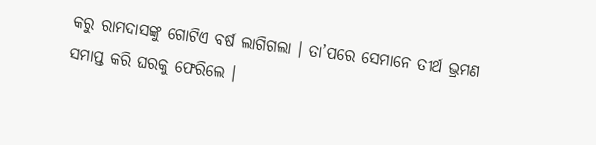କରୁ ରାମଦାସଙ୍କୁ ଗୋଟିଏ ବର୍ଷ ଲାଗିଗଲା । ତା’ପରେ ସେମାନେ ତୀର୍ଥ ଭ୍ରମଣ ସମାପ୍ତ କରି ଘରକୁ ଫେରିଲେ ।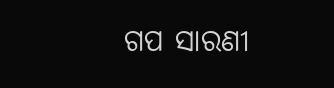ଗପ ସାରଣୀ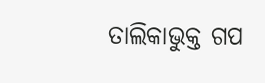ତାଲିକାଭୁକ୍ତ ଗପ